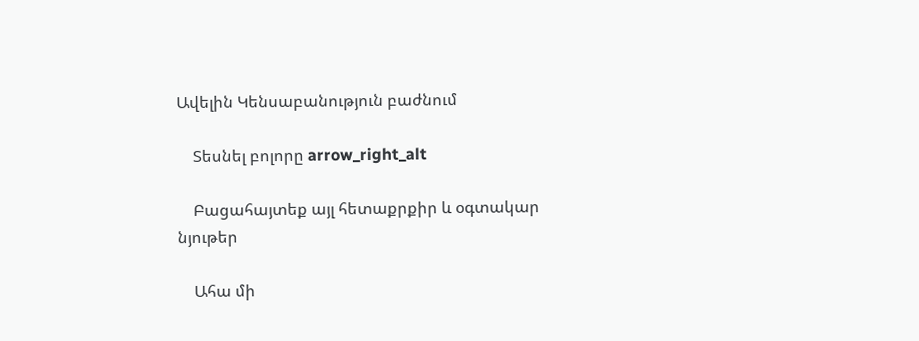Ավելին Կենսաբանություն բաժնում

    Տեսնել բոլորը arrow_right_alt

    Բացահայտեք այլ հետաքրքիր և օգտակար նյութեր

    Ահա մի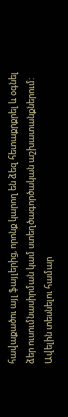հավաքածու այլ ֆայլերից, որոնք կարող են ձեզ հետաքրքրել և օգնել ձեր ուսումնասիրման կամ ստեղծագործական աշխատանքներում: Ավելին տեսնելու համար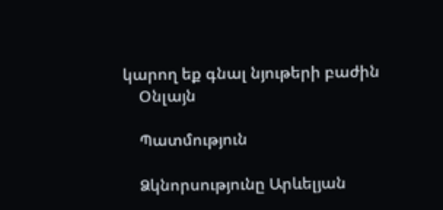կարող եք գնալ նյութերի բաժին
    Օնլայն

    Պատմություն

    Ձկնորսությունը Արևելյան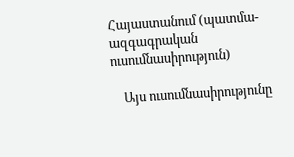Հայաստանում (պատմա-ազգագրական ուսումնասիրություն)

    Այս ուսումնասիրությունը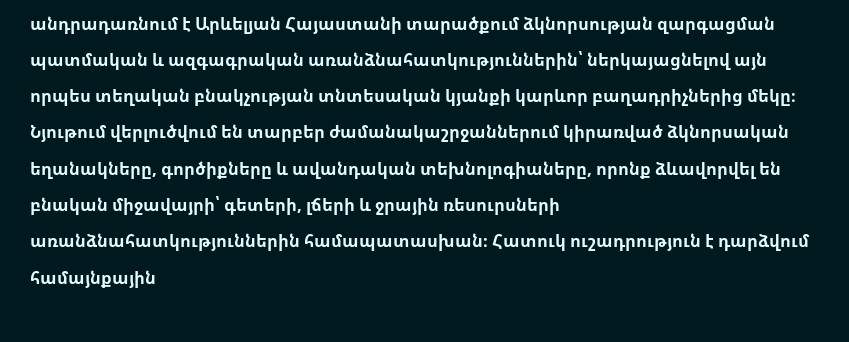անդրադառնում է Արևելյան Հայաստանի տարածքում ձկնորսության զարգացման պատմական և ազգագրական առանձնահատկություններին՝ ներկայացնելով այն որպես տեղական բնակչության տնտեսական կյանքի կարևոր բաղադրիչներից մեկը։ Նյութում վերլուծվում են տարբեր ժամանակաշրջաններում կիրառված ձկնորսական եղանակները, գործիքները և ավանդական տեխնոլոգիաները, որոնք ձևավորվել են բնական միջավայրի՝ գետերի, լճերի և ջրային ռեսուրսների առանձնահատկություններին համապատասխան։ Հատուկ ուշադրություն է դարձվում համայնքային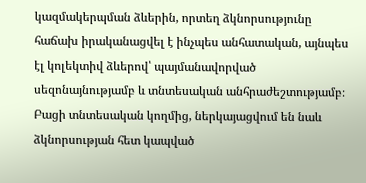կազմակերպման ձևերին, որտեղ ձկնորսությունը հաճախ իրականացվել է ինչպես անհատական, այնպես էլ կոլեկտիվ ձևերով՝ պայմանավորված սեզոնայնությամբ և տնտեսական անհրաժեշտությամբ։ Բացի տնտեսական կողմից, ներկայացվում են նաև ձկնորսության հետ կապված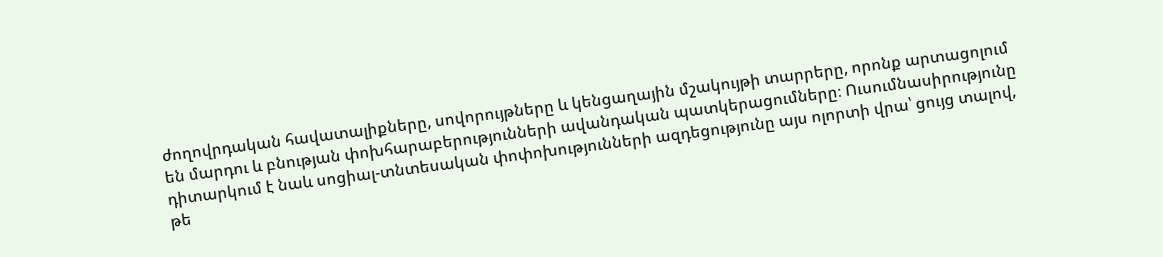ժողովրդական հավատալիքները, սովորույթները և կենցաղային մշակույթի տարրերը, որոնք արտացոլում են մարդու և բնության փոխհարաբերությունների ավանդական պատկերացումները։ Ուսումնասիրությունը դիտարկում է նաև սոցիալ-տնտեսական փոփոխությունների ազդեցությունը այս ոլորտի վրա՝ ցույց տալով, թե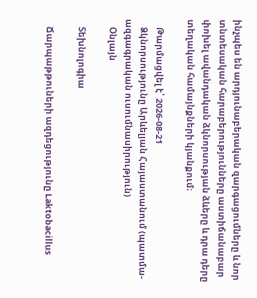ինչպես են արդյունաբերական զարգացումները և նոր տնտեսական հարաբերությունները աստիճանաբար փոխել ավանդական ձկնորսության ձևերը և դրա դերը տեղական համայնքների կյանքում։

    Թարմացվել է՝ 2026-08-21
    Ձկնորսությունը Արևելյան Հայաստանում (պատմա-ազգագրական ուսումնասիրություն)
    Օնլայն

    Տեխնոլոգիա

    Ճարպաթթուների ազդեցությունը Laktobacillus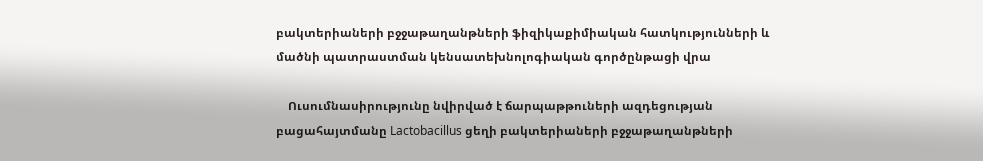բակտերիաների բջջաթաղանթների ֆիզիկաքիմիական հատկությունների և մածնի պատրաստման կենսատեխնոլոգիական գործընթացի վրա

    Ուսումնասիրությունը նվիրված է ճարպաթթուների ազդեցության բացահայտմանը Lactobacillus ցեղի բակտերիաների բջջաթաղանթների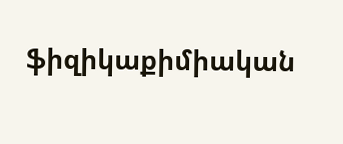ֆիզիկաքիմիական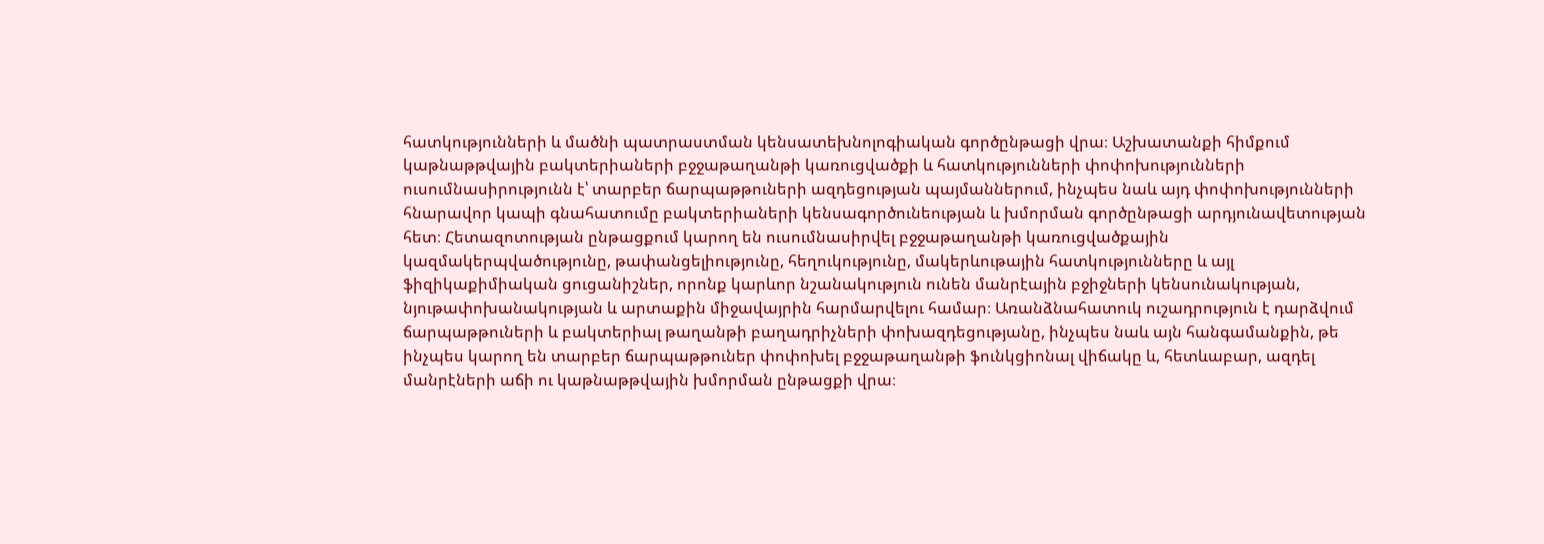հատկությունների և մածնի պատրաստման կենսատեխնոլոգիական գործընթացի վրա։ Աշխատանքի հիմքում կաթնաթթվային բակտերիաների բջջաթաղանթի կառուցվածքի և հատկությունների փոփոխությունների ուսումնասիրությունն է՝ տարբեր ճարպաթթուների ազդեցության պայմաններում, ինչպես նաև այդ փոփոխությունների հնարավոր կապի գնահատումը բակտերիաների կենսագործունեության և խմորման գործընթացի արդյունավետության հետ։ Հետազոտության ընթացքում կարող են ուսումնասիրվել բջջաթաղանթի կառուցվածքային կազմակերպվածությունը, թափանցելիությունը, հեղուկությունը, մակերևութային հատկությունները և այլ ֆիզիկաքիմիական ցուցանիշներ, որոնք կարևոր նշանակություն ունեն մանրէային բջիջների կենսունակության, նյութափոխանակության և արտաքին միջավայրին հարմարվելու համար։ Առանձնահատուկ ուշադրություն է դարձվում ճարպաթթուների և բակտերիալ թաղանթի բաղադրիչների փոխազդեցությանը, ինչպես նաև այն հանգամանքին, թե ինչպես կարող են տարբեր ճարպաթթուներ փոփոխել բջջաթաղանթի ֆունկցիոնալ վիճակը և, հետևաբար, ազդել մանրէների աճի ու կաթնաթթվային խմորման ընթացքի վրա։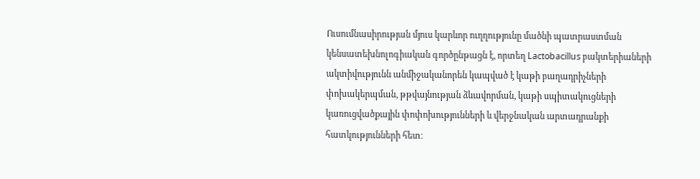Ուսումնասիրության մյուս կարևոր ուղղությունը մածնի պատրաստման կենսատեխնոլոգիական գործընթացն է, որտեղ Lactobacillus բակտերիաների ակտիվությունն անմիջականորեն կապված է կաթի բաղադրիչների փոխակերպման, թթվայնության ձևավորման, կաթի սպիտակուցների կառուցվածքային փոփոխությունների և վերջնական արտադրանքի հատկությունների հետ։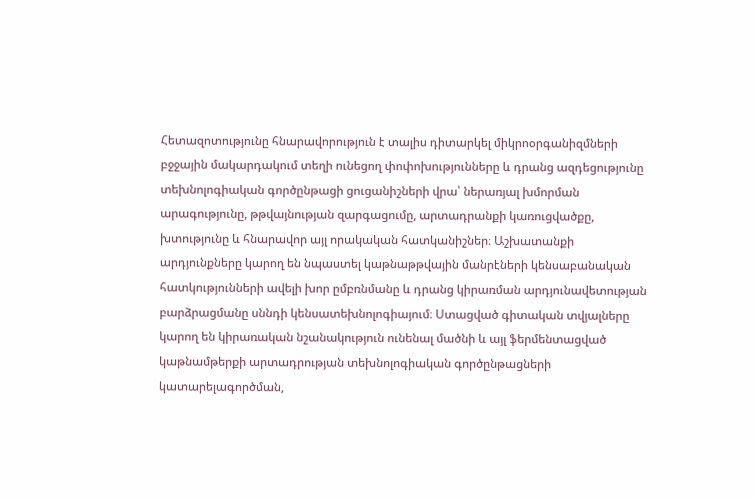Հետազոտությունը հնարավորություն է տալիս դիտարկել միկրոօրգանիզմների բջջային մակարդակում տեղի ունեցող փոփոխությունները և դրանց ազդեցությունը տեխնոլոգիական գործընթացի ցուցանիշների վրա՝ ներառյալ խմորման արագությունը, թթվայնության զարգացումը, արտադրանքի կառուցվածքը, խտությունը և հնարավոր այլ որակական հատկանիշներ։ Աշխատանքի արդյունքները կարող են նպաստել կաթնաթթվային մանրէների կենսաբանական հատկությունների ավելի խոր ըմբռնմանը և դրանց կիրառման արդյունավետության բարձրացմանը սննդի կենսատեխնոլոգիայում։ Ստացված գիտական տվյալները կարող են կիրառական նշանակություն ունենալ մածնի և այլ ֆերմենտացված կաթնամթերքի արտադրության տեխնոլոգիական գործընթացների կատարելագործման,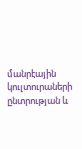մանրէային կուլտուրաների ընտրության և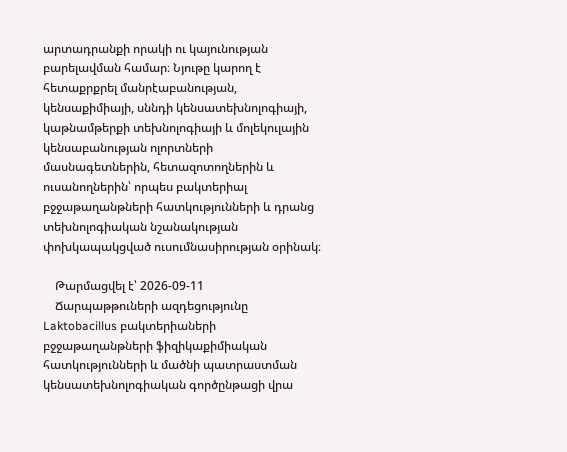արտադրանքի որակի ու կայունության բարելավման համար։ Նյութը կարող է հետաքրքրել մանրէաբանության, կենսաքիմիայի, սննդի կենսատեխնոլոգիայի, կաթնամթերքի տեխնոլոգիայի և մոլեկուլային կենսաբանության ոլորտների մասնագետներին, հետազոտողներին և ուսանողներին՝ որպես բակտերիալ բջջաթաղանթների հատկությունների և դրանց տեխնոլոգիական նշանակության փոխկապակցված ուսումնասիրության օրինակ։

    Թարմացվել է՝ 2026-09-11
    Ճարպաթթուների ազդեցությունը Laktobacillus բակտերիաների բջջաթաղանթների ֆիզիկաքիմիական հատկությունների և մածնի պատրաստման կենսատեխնոլոգիական գործընթացի վրա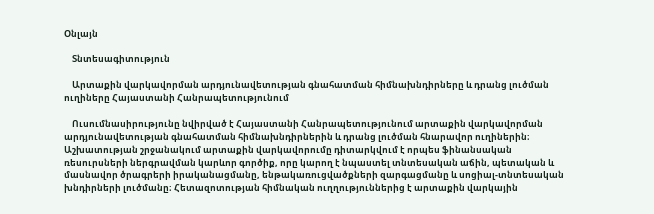Օնլայն

    Տնտեսագիտություն

    Արտաքին վարկավորման արդյունավետության գնահատման հիմնախնդիրները և դրանց լուծման ուղիները Հայաստանի Հանրապետությունում

    Ուսումնասիրությունը նվիրված է Հայաստանի Հանրապետությունում արտաքին վարկավորման արդյունավետության գնահատման հիմնախնդիրներին և դրանց լուծման հնարավոր ուղիներին։ Աշխատության շրջանակում արտաքին վարկավորումը դիտարկվում է որպես ֆինանսական ռեսուրսների ներգրավման կարևոր գործիք, որը կարող է նպաստել տնտեսական աճին, պետական և մասնավոր ծրագրերի իրականացմանը, ենթակառուցվածքների զարգացմանը և սոցիալ-տնտեսական խնդիրների լուծմանը։ Հետազոտության հիմնական ուղղություններից է արտաքին վարկային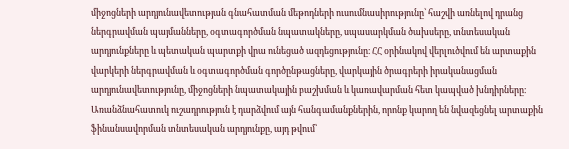միջոցների արդյունավետության գնահատման մեթոդների ուսումնասիրությունը՝ հաշվի առնելով դրանց ներգրավման պայմանները, օգտագործման նպատակները, սպասարկման ծախսերը, տնտեսական արդյունքները և պետական պարտքի վրա ունեցած ազդեցությունը։ ՀՀ օրինակով վերլուծվում են արտաքին վարկերի ներգրավման և օգտագործման գործընթացները, վարկային ծրագրերի իրականացման արդյունավետությունը, միջոցների նպատակային բաշխման և կառավարման հետ կապված խնդիրները։ Առանձնահատուկ ուշադրություն է դարձվում այն հանգամանքներին, որոնք կարող են նվազեցնել արտաքին ֆինանսավորման տնտեսական արդյունքը, այդ թվում՝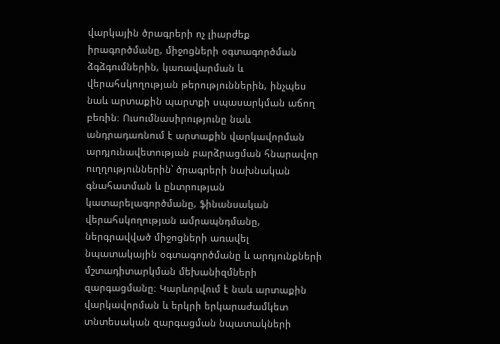վարկային ծրագրերի ոչ լիարժեք իրագործմանը, միջոցների օգտագործման ձգձգումներին, կառավարման և վերահսկողության թերություններին, ինչպես նաև արտաքին պարտքի սպասարկման աճող բեռին։ Ուսումնասիրությունը նաև անդրադառնում է արտաքին վարկավորման արդյունավետության բարձրացման հնարավոր ուղղություններին՝ ծրագրերի նախնական գնահատման և ընտրության կատարելագործմանը, ֆինանսական վերահսկողության ամրապնդմանը, ներգրավված միջոցների առավել նպատակային օգտագործմանը և արդյունքների մշտադիտարկման մեխանիզմների զարգացմանը։ Կարևորվում է նաև արտաքին վարկավորման և երկրի երկարաժամկետ տնտեսական զարգացման նպատակների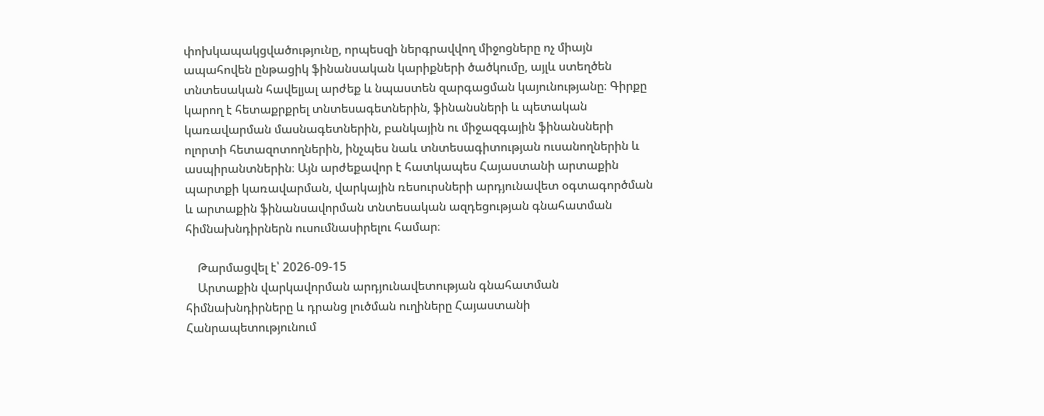փոխկապակցվածությունը, որպեսզի ներգրավվող միջոցները ոչ միայն ապահովեն ընթացիկ ֆինանսական կարիքների ծածկումը, այլև ստեղծեն տնտեսական հավելյալ արժեք և նպաստեն զարգացման կայունությանը։ Գիրքը կարող է հետաքրքրել տնտեսագետներին, ֆինանսների և պետական կառավարման մասնագետներին, բանկային ու միջազգային ֆինանսների ոլորտի հետազոտողներին, ինչպես նաև տնտեսագիտության ուսանողներին և ասպիրանտներին։ Այն արժեքավոր է հատկապես Հայաստանի արտաքին պարտքի կառավարման, վարկային ռեսուրսների արդյունավետ օգտագործման և արտաքին ֆինանսավորման տնտեսական ազդեցության գնահատման հիմնախնդիրներն ուսումնասիրելու համար։

    Թարմացվել է՝ 2026-09-15
    Արտաքին վարկավորման արդյունավետության գնահատման հիմնախնդիրները և դրանց լուծման ուղիները Հայաստանի Հանրապետությունում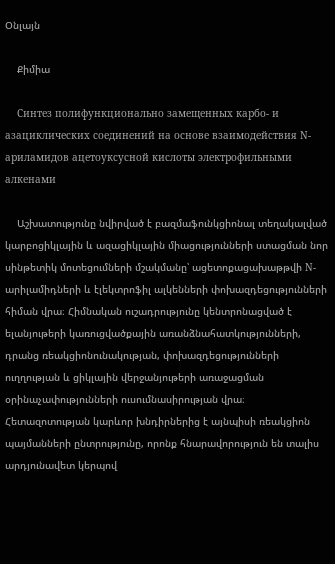Օնլայն

    Քիմիա

    Синтез полифункционально замещенных карбо- и азациклических соединений на основе взаимодействия N-ариламидов ацетоуксусной кислоты электрофильными алкенами

    Աշխատությունը նվիրված է բազմաֆունկցիոնալ տեղակալված կարբոցիկլային և ազացիկլային միացությունների ստացման նոր սինթետիկ մոտեցումների մշակմանը՝ ացետոքացախաթթվի N-արիլամիդների և էլեկտրոֆիլ ալկենների փոխազդեցությունների հիման վրա։ Հիմնական ուշադրությունը կենտրոնացված է ելանյութերի կառուցվածքային առանձնահատկությունների, դրանց ռեակցիոնունակության, փոխազդեցությունների ուղղության և ցիկլային վերջանյութերի առաջացման օրինաչափությունների ուսումնասիրության վրա։ Հետազոտության կարևոր խնդիրներից է այնպիսի ռեակցիոն պայմանների ընտրությունը, որոնք հնարավորություն են տալիս արդյունավետ կերպով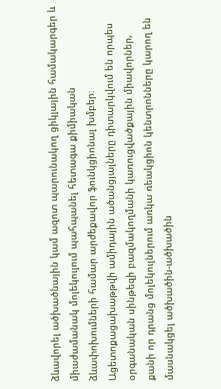ձևավորել ածխածնային կամ ազոտ պարունակող ցիկլային համակարգեր և միաժամանակ մոլեկուլում պահպանել հետագա քիմիական ձևափոխումների համար արժեքավոր ֆունկցիոնալ խմբեր։ Ացետոքացախաթթվի ամիդային ածանցյալները դիտարկվում են որպես օրգանական սինթեզի բազմակողմանի կառուցվածքային միավորներ, քանի որ դրանց մոլեկուլներում առկա ռեակցիոն կենտրոնները կարող են մասնակցել ածխածին-ածխածին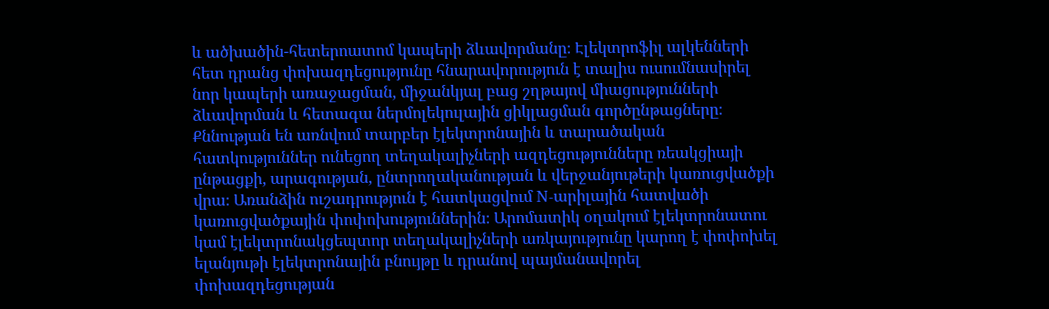և ածխածին-հետերոատոմ կապերի ձևավորմանը։ Էլեկտրոֆիլ ալկենների հետ դրանց փոխազդեցությունը հնարավորություն է տալիս ուսումնասիրել նոր կապերի առաջացման, միջանկյալ բաց շղթայով միացությունների ձևավորման և հետագա ներմոլեկուլային ցիկլացման գործընթացները։ Քննության են առնվում տարբեր էլեկտրոնային և տարածական հատկություններ ունեցող տեղակալիչների ազդեցությունները ռեակցիայի ընթացքի, արագության, ընտրողականության և վերջանյութերի կառուցվածքի վրա։ Առանձին ուշադրություն է հատկացվում N-արիլային հատվածի կառուցվածքային փոփոխություններին։ Արոմատիկ օղակում էլեկտրոնատու կամ էլեկտրոնակցեպտոր տեղակալիչների առկայությունը կարող է փոփոխել ելանյութի էլեկտրոնային բնույթը և դրանով պայմանավորել փոխազդեցության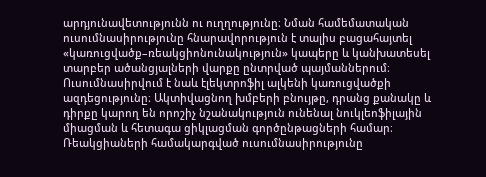արդյունավետությունն ու ուղղությունը։ Նման համեմատական ուսումնասիրությունը հնարավորություն է տալիս բացահայտել «կառուցվածք–ռեակցիոնունակություն» կապերը և կանխատեսել տարբեր ածանցյալների վարքը ընտրված պայմաններում։ Ուսումնասիրվում է նաև էլեկտրոֆիլ ալկենի կառուցվածքի ազդեցությունը։ Ակտիվացնող խմբերի բնույթը, դրանց քանակը և դիրքը կարող են որոշիչ նշանակություն ունենալ նուկլեոֆիլային միացման և հետագա ցիկլացման գործընթացների համար։ Ռեակցիաների համակարգված ուսումնասիրությունը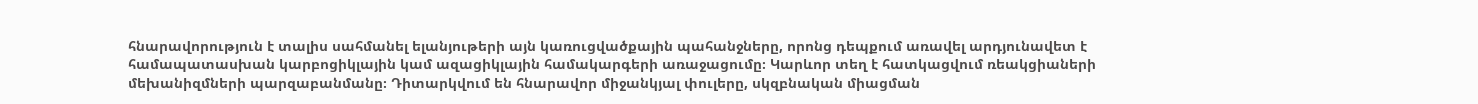հնարավորություն է տալիս սահմանել ելանյութերի այն կառուցվածքային պահանջները, որոնց դեպքում առավել արդյունավետ է համապատասխան կարբոցիկլային կամ ազացիկլային համակարգերի առաջացումը։ Կարևոր տեղ է հատկացվում ռեակցիաների մեխանիզմների պարզաբանմանը։ Դիտարկվում են հնարավոր միջանկյալ փուլերը, սկզբնական միացման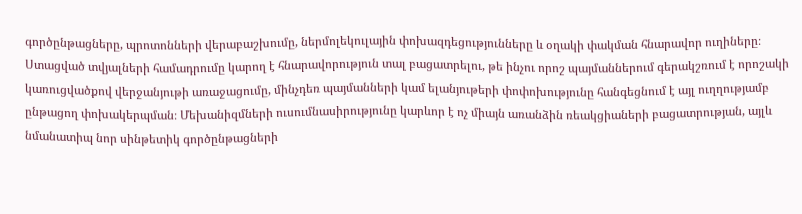գործընթացները, պրոտոնների վերաբաշխումը, ներմոլեկուլային փոխազդեցությունները և օղակի փակման հնարավոր ուղիները։ Ստացված տվյալների համադրումը կարող է հնարավորություն տալ բացատրելու, թե ինչու որոշ պայմաններում գերակշռում է որոշակի կառուցվածքով վերջանյութի առաջացումը, մինչդեռ պայմանների կամ ելանյութերի փոփոխությունը հանգեցնում է այլ ուղղությամբ ընթացող փոխակերպման։ Մեխանիզմների ուսումնասիրությունը կարևոր է ոչ միայն առանձին ռեակցիաների բացատրության, այլև նմանատիպ նոր սինթետիկ գործընթացների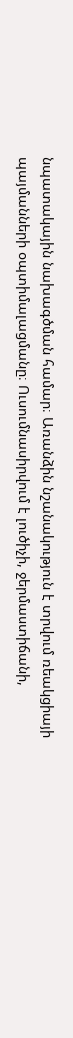նպատակային նախագծման համար։ Առանձին նշանակություն է տրվում ռեակցիայի պայմանների օպտիմալացմանը։ Ուսումնասիրվում է լուծիչի, ջերմաստիճանի,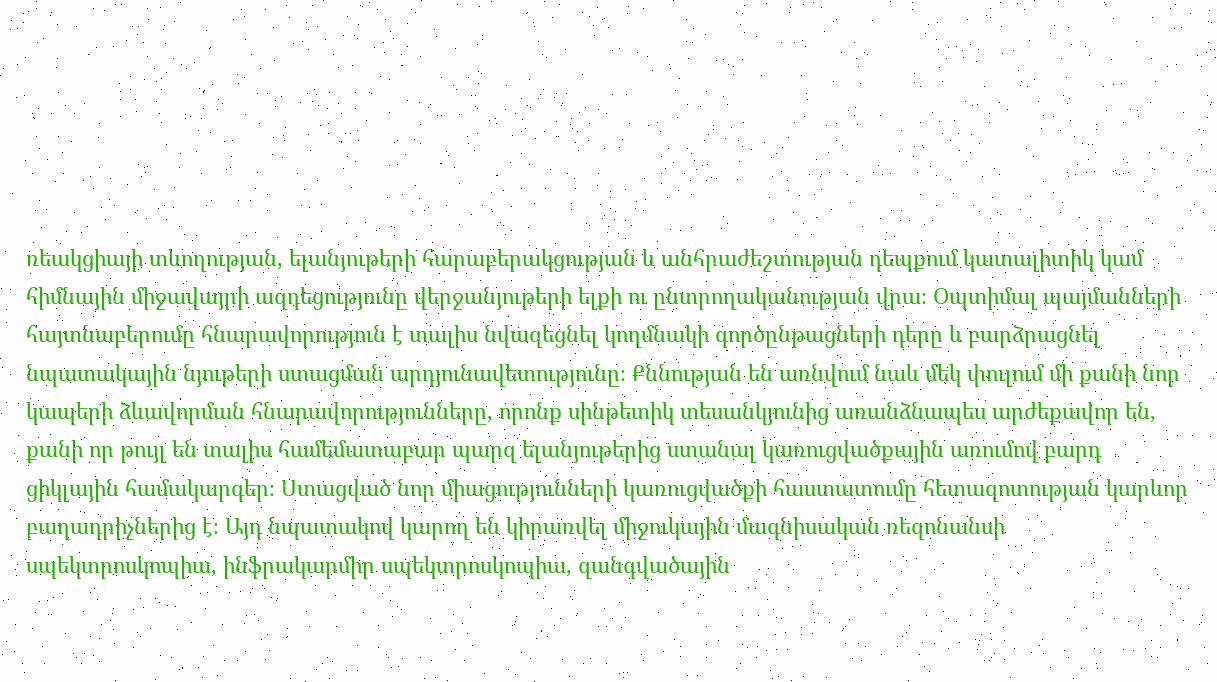ռեակցիայի տևողության, ելանյութերի հարաբերակցության և անհրաժեշտության դեպքում կատալիտիկ կամ հիմնային միջավայրի ազդեցությունը վերջանյութերի ելքի ու ընտրողականության վրա։ Օպտիմալ պայմանների հայտնաբերումը հնարավորություն է տալիս նվազեցնել կողմնակի գործընթացների դերը և բարձրացնել նպատակային նյութերի ստացման արդյունավետությունը։ Քննության են առնվում նաև մեկ փուլում մի քանի նոր կապերի ձևավորման հնարավորությունները, որոնք սինթետիկ տեսանկյունից առանձնապես արժեքավոր են, քանի որ թույլ են տալիս համեմատաբար պարզ ելանյութերից ստանալ կառուցվածքային առումով բարդ ցիկլային համակարգեր։ Ստացված նոր միացությունների կառուցվածքի հաստատումը հետազոտության կարևոր բաղադրիչներից է։ Այդ նպատակով կարող են կիրառվել միջուկային մագնիսական ռեզոնանսի սպեկտրոսկոպիա, ինֆրակարմիր սպեկտրոսկոպիա, զանգվածային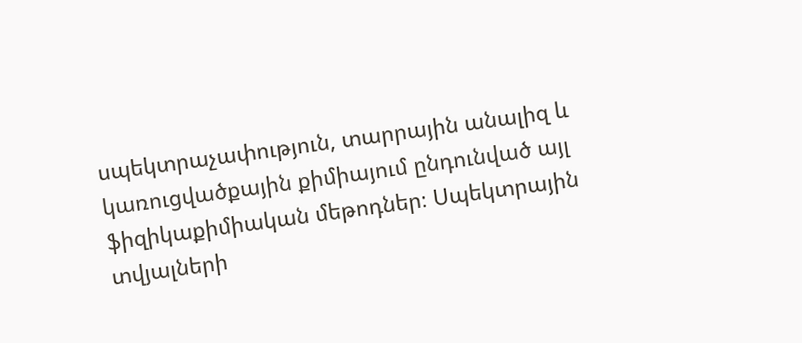սպեկտրաչափություն, տարրային անալիզ և կառուցվածքային քիմիայում ընդունված այլ ֆիզիկաքիմիական մեթոդներ։ Սպեկտրային տվյալների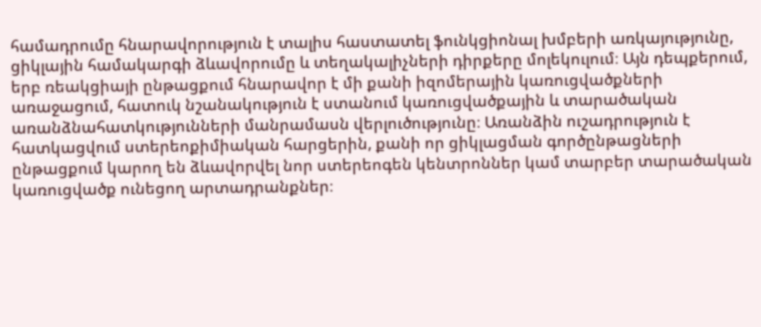համադրումը հնարավորություն է տալիս հաստատել ֆունկցիոնալ խմբերի առկայությունը, ցիկլային համակարգի ձևավորումը և տեղակալիչների դիրքերը մոլեկուլում։ Այն դեպքերում, երբ ռեակցիայի ընթացքում հնարավոր է մի քանի իզոմերային կառուցվածքների առաջացում, հատուկ նշանակություն է ստանում կառուցվածքային և տարածական առանձնահատկությունների մանրամասն վերլուծությունը։ Առանձին ուշադրություն է հատկացվում ստերեոքիմիական հարցերին, քանի որ ցիկլացման գործընթացների ընթացքում կարող են ձևավորվել նոր ստերեոգեն կենտրոններ կամ տարբեր տարածական կառուցվածք ունեցող արտադրանքներ։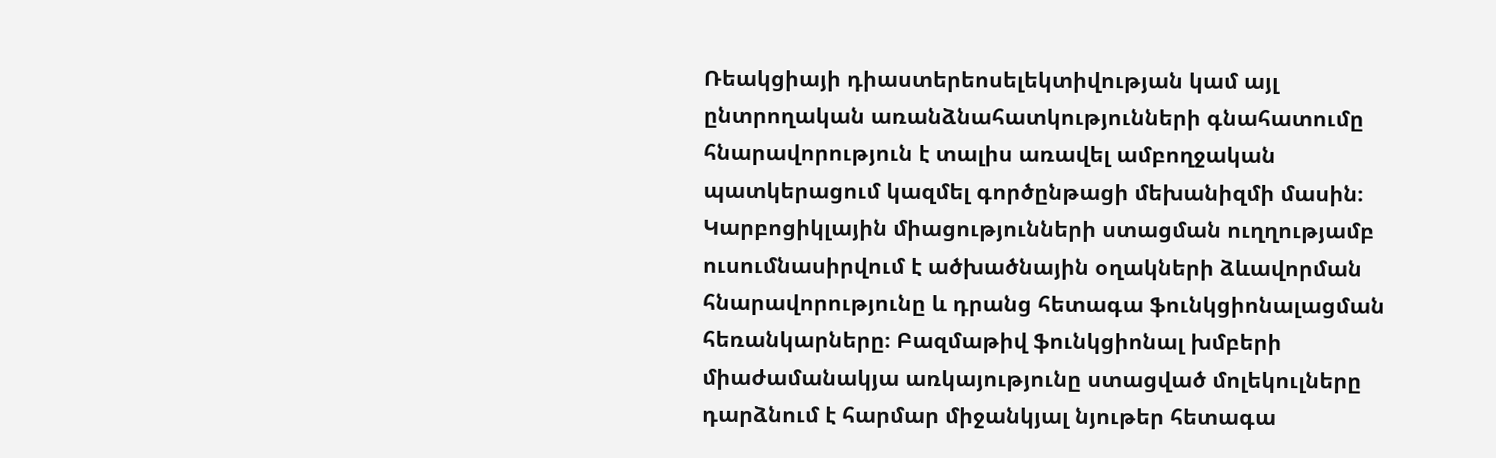Ռեակցիայի դիաստերեոսելեկտիվության կամ այլ ընտրողական առանձնահատկությունների գնահատումը հնարավորություն է տալիս առավել ամբողջական պատկերացում կազմել գործընթացի մեխանիզմի մասին։ Կարբոցիկլային միացությունների ստացման ուղղությամբ ուսումնասիրվում է ածխածնային օղակների ձևավորման հնարավորությունը և դրանց հետագա ֆունկցիոնալացման հեռանկարները։ Բազմաթիվ ֆունկցիոնալ խմբերի միաժամանակյա առկայությունը ստացված մոլեկուլները դարձնում է հարմար միջանկյալ նյութեր հետագա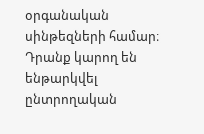օրգանական սինթեզների համար։ Դրանք կարող են ենթարկվել ընտրողական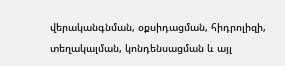վերականգնման, օքսիդացման, հիդրոլիզի, տեղակալման, կոնդենսացման և այլ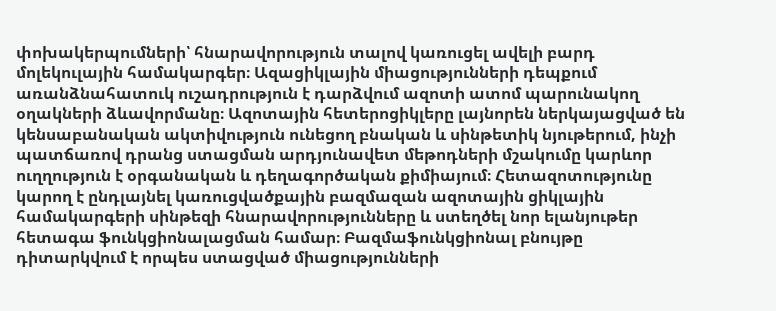փոխակերպումների՝ հնարավորություն տալով կառուցել ավելի բարդ մոլեկուլային համակարգեր։ Ազացիկլային միացությունների դեպքում առանձնահատուկ ուշադրություն է դարձվում ազոտի ատոմ պարունակող օղակների ձևավորմանը։ Ազոտային հետերոցիկլերը լայնորեն ներկայացված են կենսաբանական ակտիվություն ունեցող բնական և սինթետիկ նյութերում, ինչի պատճառով դրանց ստացման արդյունավետ մեթոդների մշակումը կարևոր ուղղություն է օրգանական և դեղագործական քիմիայում։ Հետազոտությունը կարող է ընդլայնել կառուցվածքային բազմազան ազոտային ցիկլային համակարգերի սինթեզի հնարավորությունները և ստեղծել նոր ելանյութեր հետագա ֆունկցիոնալացման համար։ Բազմաֆունկցիոնալ բնույթը դիտարկվում է որպես ստացված միացությունների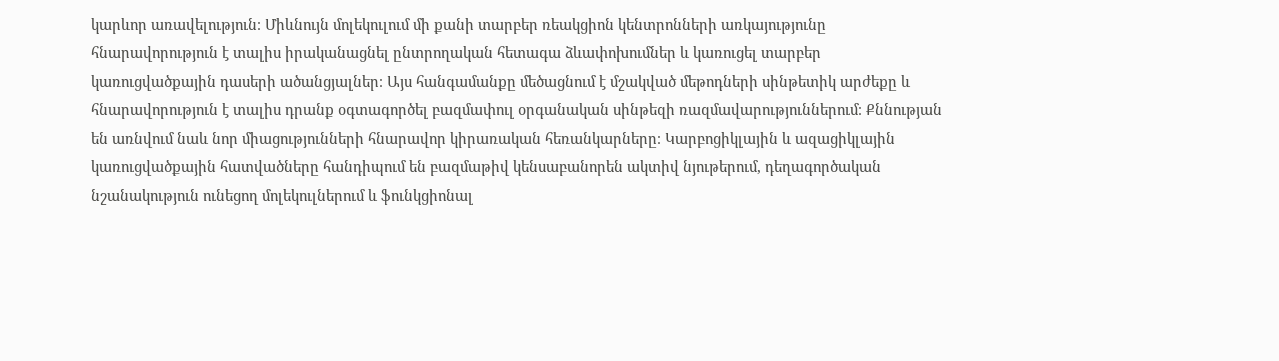կարևոր առավելություն։ Միևնույն մոլեկուլում մի քանի տարբեր ռեակցիոն կենտրոնների առկայությունը հնարավորություն է տալիս իրականացնել ընտրողական հետագա ձևափոխումներ և կառուցել տարբեր կառուցվածքային դասերի ածանցյալներ։ Այս հանգամանքը մեծացնում է մշակված մեթոդների սինթետիկ արժեքը և հնարավորություն է տալիս դրանք օգտագործել բազմափուլ օրգանական սինթեզի ռազմավարություններում։ Քննության են առնվում նաև նոր միացությունների հնարավոր կիրառական հեռանկարները։ Կարբոցիկլային և ազացիկլային կառուցվածքային հատվածները հանդիպում են բազմաթիվ կենսաբանորեն ակտիվ նյութերում, դեղագործական նշանակություն ունեցող մոլեկուլներում և ֆունկցիոնալ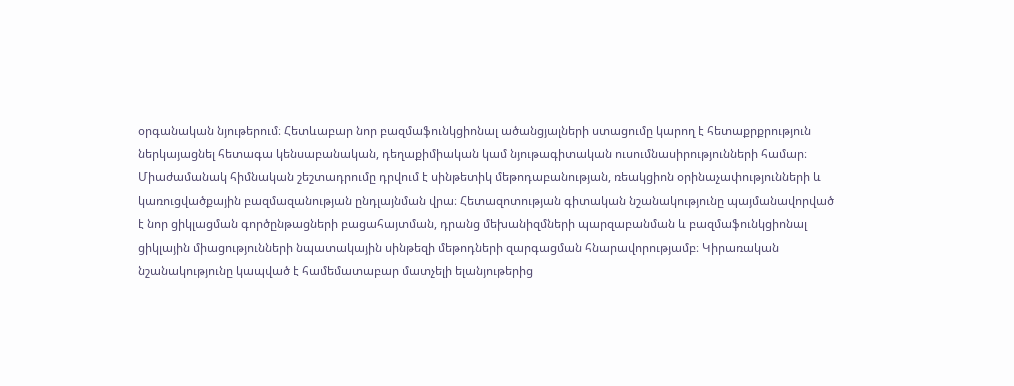օրգանական նյութերում։ Հետևաբար նոր բազմաֆունկցիոնալ ածանցյալների ստացումը կարող է հետաքրքրություն ներկայացնել հետագա կենսաբանական, դեղաքիմիական կամ նյութագիտական ուսումնասիրությունների համար։ Միաժամանակ հիմնական շեշտադրումը դրվում է սինթետիկ մեթոդաբանության, ռեակցիոն օրինաչափությունների և կառուցվածքային բազմազանության ընդլայնման վրա։ Հետազոտության գիտական նշանակությունը պայմանավորված է նոր ցիկլացման գործընթացների բացահայտման, դրանց մեխանիզմների պարզաբանման և բազմաֆունկցիոնալ ցիկլային միացությունների նպատակային սինթեզի մեթոդների զարգացման հնարավորությամբ։ Կիրառական նշանակությունը կապված է համեմատաբար մատչելի ելանյութերից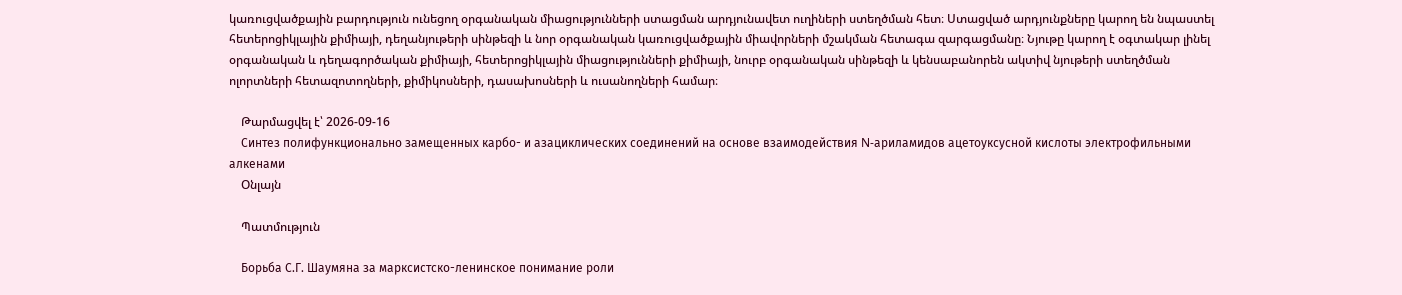կառուցվածքային բարդություն ունեցող օրգանական միացությունների ստացման արդյունավետ ուղիների ստեղծման հետ։ Ստացված արդյունքները կարող են նպաստել հետերոցիկլային քիմիայի, դեղանյութերի սինթեզի և նոր օրգանական կառուցվածքային միավորների մշակման հետագա զարգացմանը։ Նյութը կարող է օգտակար լինել օրգանական և դեղագործական քիմիայի, հետերոցիկլային միացությունների քիմիայի, նուրբ օրգանական սինթեզի և կենսաբանորեն ակտիվ նյութերի ստեղծման ոլորտների հետազոտողների, քիմիկոսների, դասախոսների և ուսանողների համար։

    Թարմացվել է՝ 2026-09-16
    Синтез полифункционально замещенных карбо- и азациклических соединений на основе взаимодействия N-ариламидов ацетоуксусной кислоты электрофильными алкенами
    Օնլայն

    Պատմություն

    Борьба С.Г. Шаумяна за марксистско-ленинское понимание роли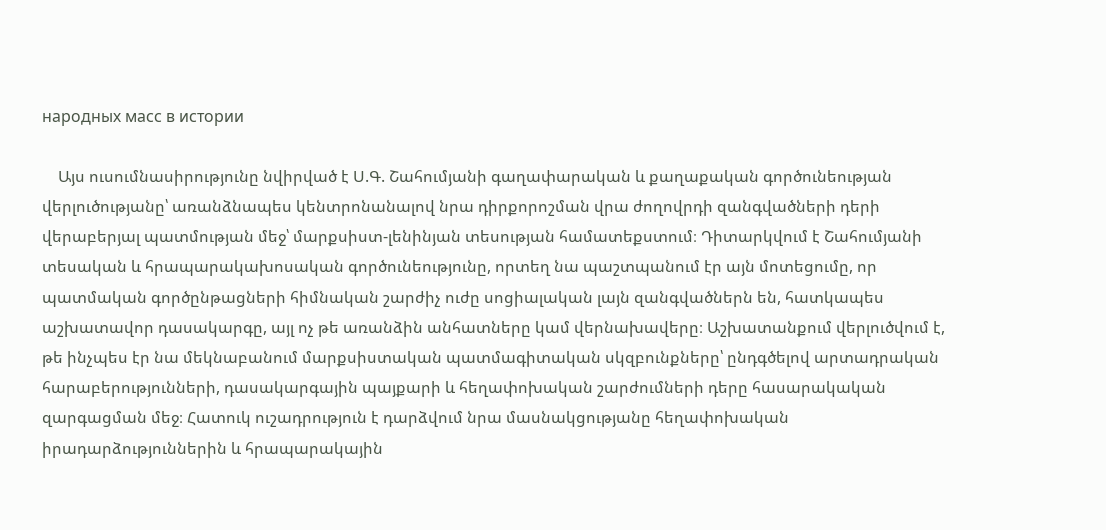народных масс в истории

    Այս ուսումնասիրությունը նվիրված է Ս.Գ. Շահումյանի գաղափարական և քաղաքական գործունեության վերլուծությանը՝ առանձնապես կենտրոնանալով նրա դիրքորոշման վրա ժողովրդի զանգվածների դերի վերաբերյալ պատմության մեջ՝ մարքսիստ-լենինյան տեսության համատեքստում։ Դիտարկվում է Շահումյանի տեսական և հրապարակախոսական գործունեությունը, որտեղ նա պաշտպանում էր այն մոտեցումը, որ պատմական գործընթացների հիմնական շարժիչ ուժը սոցիալական լայն զանգվածներն են, հատկապես աշխատավոր դասակարգը, այլ ոչ թե առանձին անհատները կամ վերնախավերը։ Աշխատանքում վերլուծվում է, թե ինչպես էր նա մեկնաբանում մարքսիստական պատմագիտական սկզբունքները՝ ընդգծելով արտադրական հարաբերությունների, դասակարգային պայքարի և հեղափոխական շարժումների դերը հասարակական զարգացման մեջ։ Հատուկ ուշադրություն է դարձվում նրա մասնակցությանը հեղափոխական իրադարձություններին և հրապարակային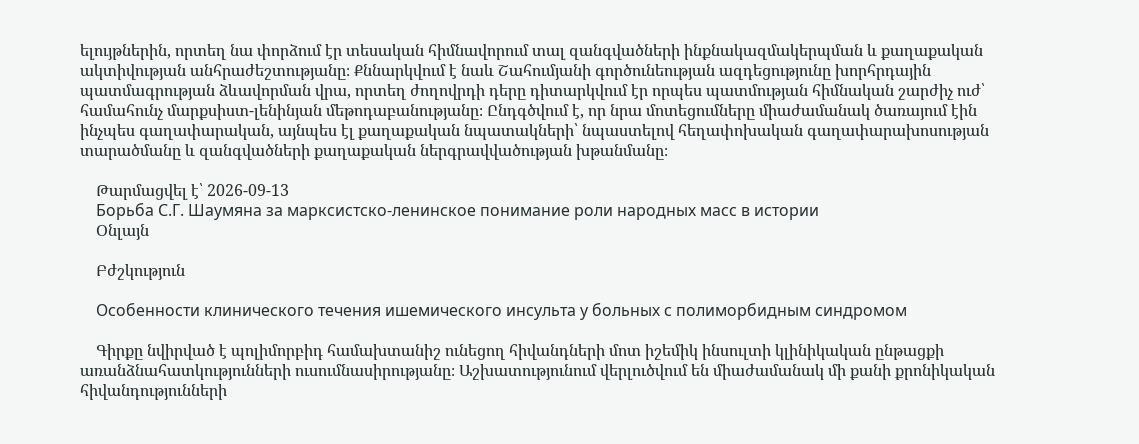ելույթներին, որտեղ նա փորձում էր տեսական հիմնավորում տալ զանգվածների ինքնակազմակերպման և քաղաքական ակտիվության անհրաժեշտությանը։ Քննարկվում է նաև Շահումյանի գործունեության ազդեցությունը խորհրդային պատմագրության ձևավորման վրա, որտեղ ժողովրդի դերը դիտարկվում էր որպես պատմության հիմնական շարժիչ ուժ՝ համահունչ մարքսիստ-լենինյան մեթոդաբանությանը։ Ընդգծվում է, որ նրա մոտեցումները միաժամանակ ծառայում էին ինչպես գաղափարական, այնպես էլ քաղաքական նպատակների՝ նպաստելով հեղափոխական գաղափարախոսության տարածմանը և զանգվածների քաղաքական ներգրավվածության խթանմանը։

    Թարմացվել է՝ 2026-09-13
    Борьба С.Г. Шаумяна за марксистско-ленинское понимание роли народных масс в истории
    Օնլայն

    Բժշկություն

    Особенности клинического течения ишемического инсульта у больных с полиморбидным синдромом

    Գիրքը նվիրված է պոլիմորբիդ համախտանիշ ունեցող հիվանդների մոտ իշեմիկ ինսուլտի կլինիկական ընթացքի առանձնահատկությունների ուսումնասիրությանը։ Աշխատությունում վերլուծվում են միաժամանակ մի քանի քրոնիկական հիվանդությունների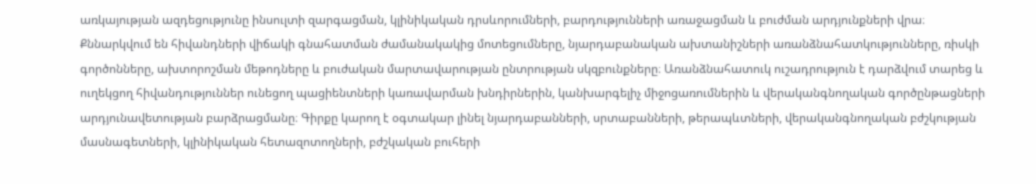առկայության ազդեցությունը ինսուլտի զարգացման, կլինիկական դրսևորումների, բարդությունների առաջացման և բուժման արդյունքների վրա։ Քննարկվում են հիվանդների վիճակի գնահատման ժամանակակից մոտեցումները, նյարդաբանական ախտանիշների առանձնահատկությունները, ռիսկի գործոնները, ախտորոշման մեթոդները և բուժական մարտավարության ընտրության սկզբունքները։ Առանձնահատուկ ուշադրություն է դարձվում տարեց և ուղեկցող հիվանդություններ ունեցող պացիենտների կառավարման խնդիրներին, կանխարգելիչ միջոցառումներին և վերականգնողական գործընթացների արդյունավետության բարձրացմանը։ Գիրքը կարող է օգտակար լինել նյարդաբանների, սրտաբանների, թերապևտների, վերականգնողական բժշկության մասնագետների, կլինիկական հետազոտողների, բժշկական բուհերի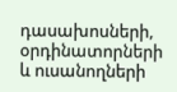դասախոսների, օրդինատորների և ուսանողների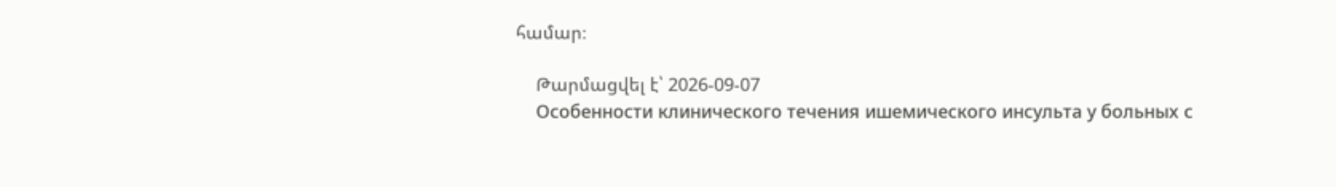համար։

    Թարմացվել է՝ 2026-09-07
    Особенности клинического течения ишемического инсульта у больных с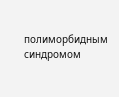полиморбидным синдромом